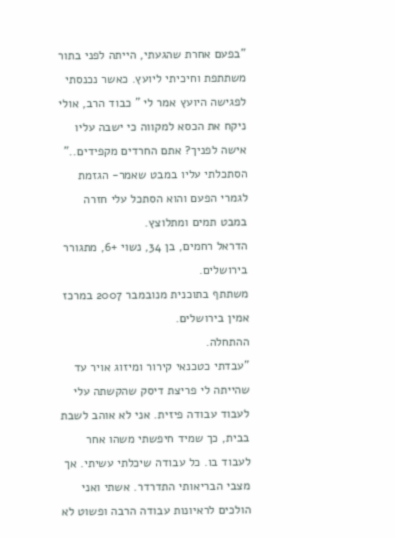"בפעם אחרת שהגעתי, הייתה לפני בתור משתתפת וחיכיתי ליועץ. כאשר נכנסתי לפגישה היועץ אמר לי " כבוד הרב, אולי ניקח את הכסא למקווה כי ישבה עליו אישה לפניך? אתם החרדים מקפידים.." הסתכלתי עליו במבט שאמר- הגזמת לגמרי הפעם והוא הסתכל עלי חזרה במבט תמים ומתלוצץ.
הדראל רחמים, בן 34, נשוי +6, מתגורר בירושלים.
משתתף בתוכנית מנובמבר 2007 במרכז אמין בירושלים.
ההתחלה.
"עבדתי כטכנאי קירור ומיזוג אויר עד שהייתה לי פריצת דיסק שהקשתה עלי לעבוד עבודה פיזית. אני לא אוהב לשבת בבית, כך שמיד חיפשתי משהו אחר לעבוד בו. כל עבודה שיכלתי עשיתי. אך מצבי הבריאותי התדרדר. אשתי ואני הולכים לראיונות עבודה הרבה ופשוט לא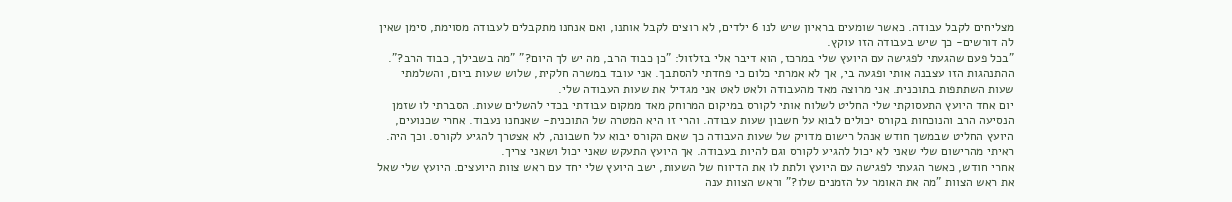מצליחים לקבל עבודה. כאשר שומעים בראיון שיש לנו 6 ילדים, לא רוצים לקבל אותנו, ואם אנחנו מתקבלים לעבודה מסוימת, סימן שאין לה דורשים- כך שיש בעבודה הזו עוקץ.
"בכל פעם שהגעתי לפגישה עם היועץ שלי במרכז, הוא דיבר אלי בזלזול: "כן כבוד הרב, מה יש לך היום?" "מה בשבילך, כבוד הרב?". ההתנהגות הזו עצבנה אותי ופגעה בי, אך לא אמרתי כלום כי פחדתי להסתבך. אני עובד במשרה חלקית, שלוש שעות ביום, והשלמתי שעות השתתפות בתוכנית. אני מרוצה מאד מהעבודה ולאט לאט אני מגדיל את שעות העבודה שלי.
יום אחד היועץ התעסוקתי שלי החליט לשלוח אותי לקורס במיקום המרוחק מאד ממקום עבודתי בכדי להשלים שעות. הסברתי לו שזמן הנסיעה הרב והנוכחות בקורס יכולים לבוא על חשבון שעות עבודה. והרי זו היא המטרה של התוכנית- שאנחנו נעבוד. אחרי שכנועים, היועץ החליט שבמשך חודש אנהל רישום מדויק של שעות העבודה כך שאם הקורס יבוא על חשבונה, לא אצטרך להגיע לקורס. וכך היה. ראיתי מהרישום שלי שאני לא יכול להגיע לקורס וגם להיות בעבודה. אך היועץ התעקש שאני יכול ושאני צריך.
אחרי חודש, כאשר הגעתי לפגישה עם היועץ ולתת לו את הדיווח של השעות, ישב היועץ שלי יחד עם ראש צוות היועצים. היועץ שלי שאל את ראש הצוות "מה את האומר על הזמנים שלו?" וראש הצוות ענה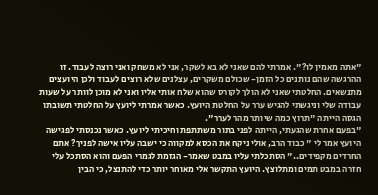"אתה מאמין לו?". אמרתי להם שאני לא בא לשקר, אני לא משחק ואני רוצה לעבוד. זו ההרגשה שהם נותנים כל הזמן- שכולם משקרים, עצלנים שלא רוצים לעבוד ולכן היועצים מתנשאים. החלטתי שאני לא הולך לקורס שהוא שלח אותי אליו ואני לא מוכן לוותר על שעות עבודה שלי וניגשתי להגיש ערר על החלטת היועץ. כאשר אמרתי ליועץ על החלטתי תשובתו הגסה הייתה "תרוץ כמה שיותר מהר לערר".
"בפעם אחרת שהגעתי, הייתה לפני בתור משתתפת וחיכיתי ליועץ. כאשר נכנסתי לפגישה היועץ אמר לי " כבוד הרב, אולי ניקח את הכסא למקווה כי ישבה עליו אישה לפניך? אתם החרדים מקפידים.." הסתכלתי עליו במבט שאמר- הגזמת לגמרי הפעם והוא הסתכל עלי חזרה במבט תמים ומתלוצץ. היועץ התקשר אלי מאוחר יותר כדי להתנצל, כי הבין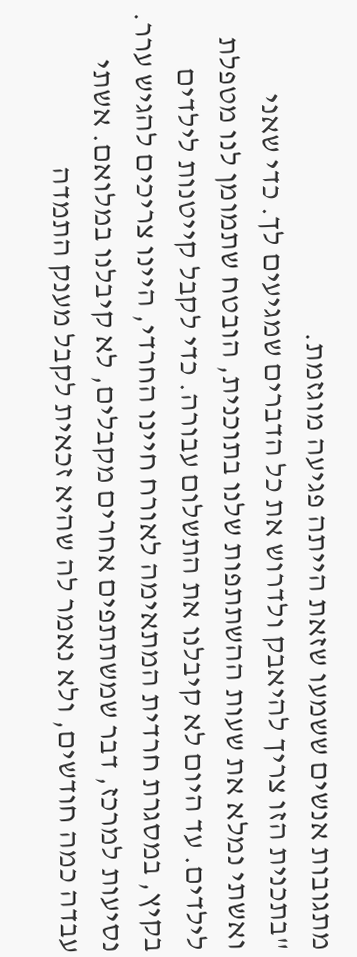מתגובות אנשים ששמעו שזאת הייתה פגיעה מוגזמת.
"בתכנית הזו צריך להיאבק ולדרוש את כל הדברים שמגיעים לך. כדי שאני ואשתי נמלא את שעות ההשתתפות שלנו בתוכנית, הובטח שתמומן לנו מטפלת לילדים. עד היום לא קיבלנו את התשלום עבורה. כדי לקבל קייטנות לילדים בקיץ, במסגרת חרדית המתאימה לאורח חיינו החרדי, היינו צריכים להגיש ערר. נסיעות למרכז, דבר שמשתתפים אחרים מקבלים, לא קיבלנו במלואם. אשתי עבדה כמה חודשים, ולא נאמר לה שהיא זכאית לקבל מענק התמדה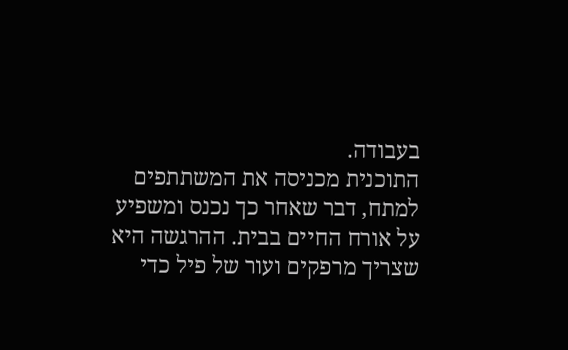בעבודה.
התוכנית מכניסה את המשתתפים למתח, דבר שאחר כך נכנס ומשפיע על אורח החיים בבית. ההרגשה היא שצריך מרפקים ועור של פיל כדי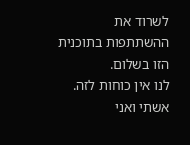לשרוד את ההשתתפות בתוכנית הזו בשלום.
לנו אין כוחות לזה. אשתי ואני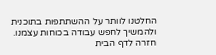החלטנו לוותר על ההשתתפות בתוכנית ולהמשיך לחפש עבודה בכוחות עצמנו.
חזרה לדף הבית